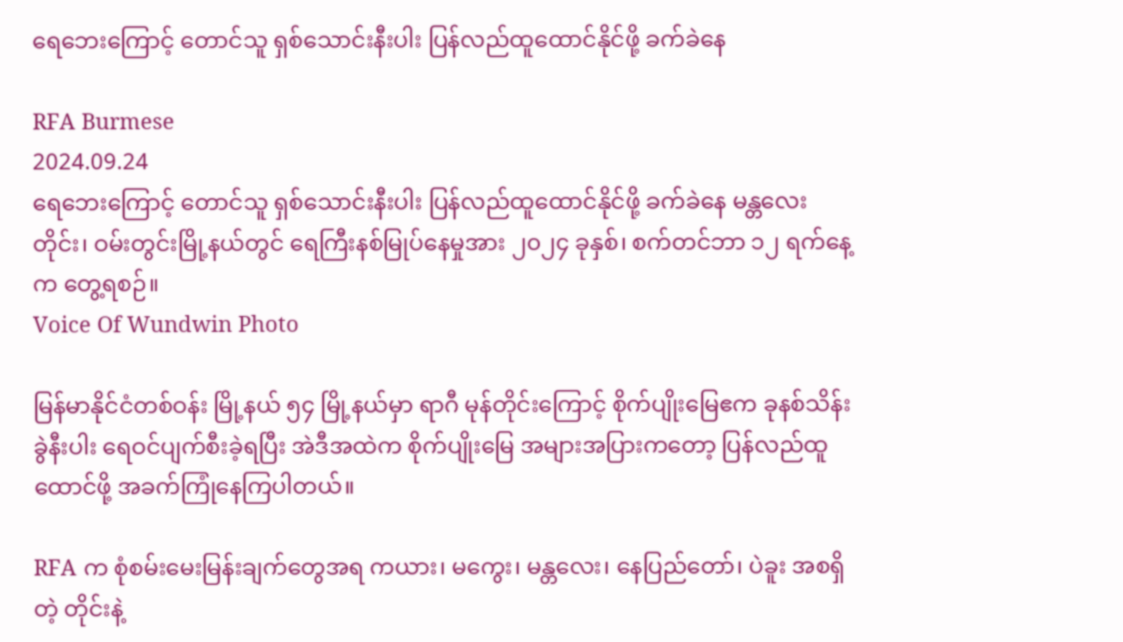ရေဘေးကြောင့် တောင်သူ ရှစ်သောင်းနီးပါး ပြန်လည်ထူထောင်နိုင်ဖို့ ခက်ခဲနေ

RFA Burmese
2024.09.24
ရေဘေးကြောင့် တောင်သူ ရှစ်သောင်းနီးပါး ပြန်လည်ထူထောင်နိုင်ဖို့ ခက်ခဲနေ မန္တလေးတိုင်း၊ ဝမ်းတွင်းမြို့နယ်တွင် ရေကြီးနစ်မြုပ်နေမှုအား ၂၀၂၄ ခုနှစ်၊ စက်တင်ဘာ ၁၂ ရက်နေ့က တွေ့ရစဉ်။
Voice Of Wundwin Photo

မြန်မာနိုင်ငံတစ်ဝန်း မြို့နယ် ၅၄ မြို့နယ်မှာ ရာဂီ မုန်တိုင်းကြောင့် စိုက်ပျိုးမြေဧက ခုနစ်သိန်းခွဲနီးပါး ရေဝင်ပျက်စီးခဲ့ရပြီး အဲဒီအထဲက စိုက်ပျိုးမြေ အများအပြားကတော့ ပြန်လည်ထူထောင်ဖို့ အခက်ကြုံနေကြပါတယ်။

RFA က စုံစမ်းမေးမြန်းချက်တွေအရ ကယား၊ မကွေး၊ မန္တလေး၊ နေပြည်တော်၊ ပဲခူး အစရှိတဲ့ တိုင်းနဲ့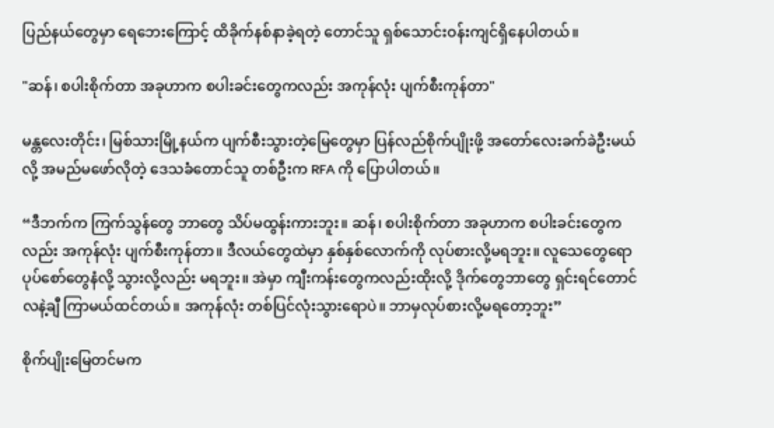ပြည်နယ်တွေမှာ ရေဘေးကြောင့် ထိခိုက်နစ်နာခဲ့ရတဲ့ တောင်သူ ရှစ်သောင်းဝန်းကျင်ရှိနေပါတယ်။

"ဆန်၊ စပါးစိုက်တာ အခုဟာက စပါးခင်းတွေကလည်း အကုန်လုံး ပျက်စီးကုန်တာ"

မန္တလေးတိုင်း၊ မြစ်သားမြို့နယ်က ပျက်စီးသွားတဲ့မြေတွေမှာ ပြန်လည်စိုက်ပျိုးဖို့ အတော်လေးခက်ခဲဦးမယ်လို့ အမည်မဖော်လိုတဲ့ ဒေသခံတောင်သူ တစ်ဦးက RFA ကို ပြောပါတယ်။

“ဒီဘက်က ကြက်သွန်တွေ ဘာတွေ သိပ်မထွန်းကားဘူး။ ဆန်၊ စပါးစိုက်တာ အခုဟာက စပါးခင်းတွေကလည်း အကုန်လုံး ပျက်စီးကုန်တာ။ ဒီလယ်တွေထဲမှာ နှစ်နှစ်လောက်ကို လုပ်စားလို့မရဘူး။ လူသေတွေရော ပုပ်စော်တွေနံလို့ သွားလို့လည်း မရဘူး။ အဲမှာ ကျီးကန်းတွေကလည်းထိုးလို့ ဒိုက်တွေဘာတွေ ရှင်းရင်တောင် လနဲ့ချီ ကြာမယ်ထင်တယ်။ အကုန်လုံး တစ်ပြင်လုံးသွားရောပဲ။ ဘာမှလုပ်စားလို့မရတော့ဘူး”

စိုက်ပျိုးမြေတင်မက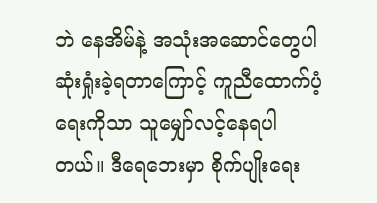ဘဲ နေအိမ်နဲ့ အသုံးအဆောင်တွေပါ ဆုံးရှုံးခဲ့ရတာကြောင့် ကူညီထောက်ပံ့ရေးကိုသာ သူမျှော်လင့်နေရပါတယ်။ ဒီရေဘေးမှာ စိုက်ပျိုးရေး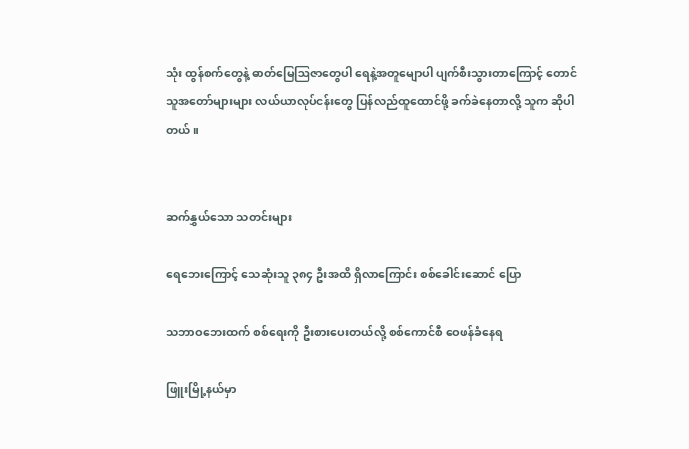သုံး ထွန်စက်တွေနဲ့ ဓာတ်မြေဩဇာတွေပါ ရေနဲ့အတူမျောပါ ပျက်စီးသွားတာကြောင့် တောင်သူအတော်များများ လယ်ယာလုပ်ငန်းတွေ ပြန်လည်ထူထောင်ဖို့ ခက်ခဲနေတာလို့ သူက ဆိုပါတယ်။


ဆက်နွှယ်သော သတင်းများ

ရေဘေးကြောင့် သေဆုံးသူ ၃၈၄ ဦးအထိ ရှိလာကြောင်း စစ်ခေါင်းဆောင် ပြော

သဘာဝဘေးထက် စစ်ရေးကို ဦးစားပေးတယ်လို့ စစ်ကောင်စီ ဝေဖန်ခံနေရ

ဖြူးမြို့နယ်မှာ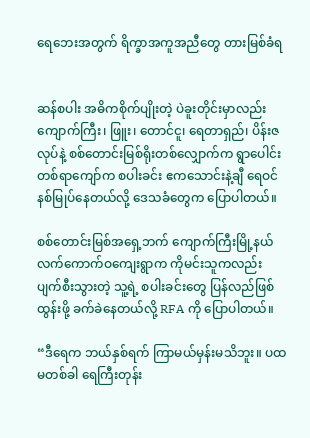ရေဘေးအတွက် ရိက္ခာအကူအညီတွေ တားမြစ်ခံရ


ဆန်စပါး အဓိကစိုက်ပျိုးတဲ့ ပဲခူးတိုင်းမှာလည်း ကျောက်ကြီး၊ ဖြူး၊ တောင်ငူ၊ ရေတာရှည်၊ ပိန်းဇလုပ်နဲ့ စစ်တောင်းမြစ်ရိုးတစ်လျှောက်က ရွာပေါင်းတစ်ရာကျော်က စပါးခင်း ဧကသောင်းနဲ့ချီ ရေဝင်နစ်မြုပ်နေတယ်လို့ ဒေသခံတွေက ပြောပါတယ်။

စစ်တောင်းမြစ်အရှေ့ဘက် ကျောက်ကြီးမြို့နယ် လက်ကောက်ဝကျေးရွာက ကိုမင်းသူကလည်း ပျက်စီးသွားတဲ့ သူ့ရဲ့ စပါးခင်းတွေ ပြန်လည်ဖြစ်ထွန်းဖို့ ခက်ခဲနေတယ်လို့ RFA ကို ပြောပါတယ်။

“ဒီရေက ဘယ်နှစ်ရက် ကြာမယ်မှန်းမသိဘူး။ ပထမတစ်ခါ ရေကြီးတုန်း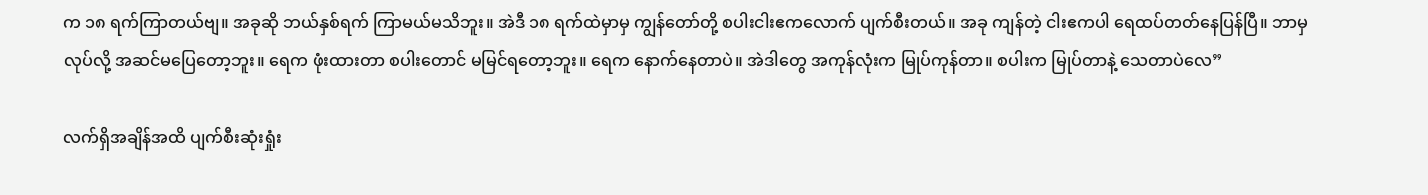က ၁၈ ရက်ကြာတယ်ဗျ။ အခုဆို ဘယ်နှစ်ရက် ကြာမယ်မသိဘူး။ အဲဒီ ၁၈ ရက်ထဲမှာမှ ကျွန်တော်တို့ စပါးငါးဧကလောက် ပျက်စီးတယ်။ အခု ကျန်တဲ့ ငါးဧကပါ ရေထပ်တတ်နေပြန်ပြီ။ ဘာမှလုပ်လို့ အဆင်မပြေတော့ဘူး။ ရေက ဖုံးထားတာ စပါးတောင် မမြင်ရတော့ဘူး။ ရေက နောက်နေတာပဲ။ အဲဒါတွေ အကုန်လုံးက မြုပ်ကုန်တာ။ စပါးက မြုပ်တာနဲ့ သေတာပဲလေ”

လက်ရှိအချိန်အထိ ပျက်စီးဆုံးရှုံး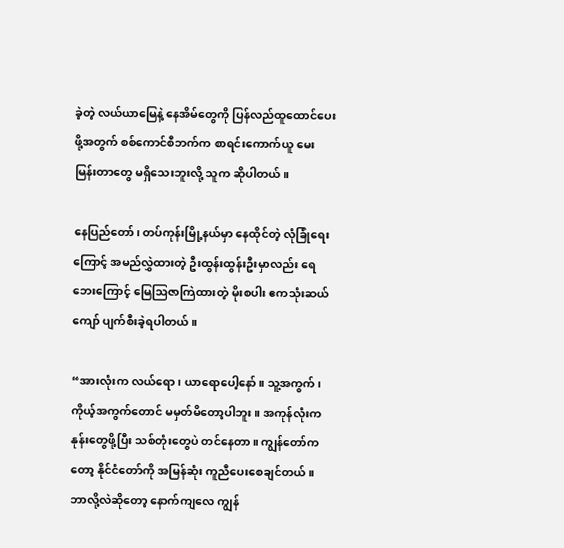ခဲ့တဲ့ လယ်ယာမြေနဲ့ နေအိမ်တွေကို ပြန်လည်ထူထောင်ပေးဖို့အတွက် စစ်ကောင်စီဘက်က စာရင်းကောက်ယူ မေးမြန်းတာတွေ မရှိသေးဘူးလို့ သူက ဆိုပါတယ်။

နေပြည်တော်၊ တပ်ကုန်းမြို့နယ်မှာ နေထိုင်တဲ့ လုံခြုံရေးကြောင့် အမည်လွှဲထားတဲ့ ဦးထွန်းထွန်းဦးမှာလည်း ရေဘေးကြောင့် မြေဩဇာကြဲထားတဲ့ မိုးစပါး ဧကသုံးဆယ်ကျော် ပျက်စီးခဲ့ရပါတယ်။

“အားလုံးက လယ်ရော၊ ယာရောပေါ့နော်။ သူ့အကွက်၊ ကိုယ့်အကွက်တောင် မမှတ်မိတော့ပါဘူး။ အကုန်လုံးက နုန်းတွေဖို့ပြီး သစ်တုံးတွေပဲ တင်နေတာ။ ကျွန်တော်ကတော့ နိုင်ငံ‌တော်ကို အမြန်ဆုံး ကူညီပေးစေချင်တယ်။ ဘာလို့လဲဆိုတော့ နောက်ကျလေ ကျွန်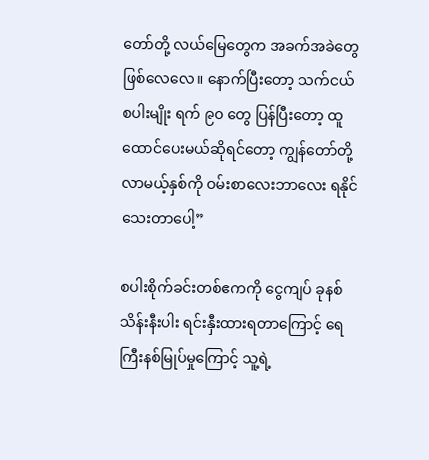တော်တို့ လယ်မြေတွေက အခက်အခဲတွေ ဖြစ်လေလေ။ နောက်ပြီးတော့ သက်ငယ် စပါးမျိုး ရက် ၉၀ တွေ ပြန်ပြီးတော့ ထူထောင်ပေးမယ်ဆိုရင်တော့ ကျွန်တော်တို့ လာမယ့်နှစ်ကို ဝမ်းစာလေးဘာလေး ရနိုင်သေးတာပေါ့”

စပါးစိုက်ခင်းတစ်ဧကကို ငွေကျပ် ခုနစ်သိန်းနီးပါး ရင်းနှီးထားရတာကြောင့် ရေကြီးနစ်မြုပ်မှုကြောင့် သူ့ရဲ့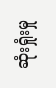ဆုံးရှုံးမှု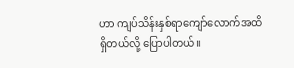ဟာ ကျပ်သိန်းနှစ်ရာကျော်လောက်အထိ ရှိတယ်လို့ ပြောပါတယ်။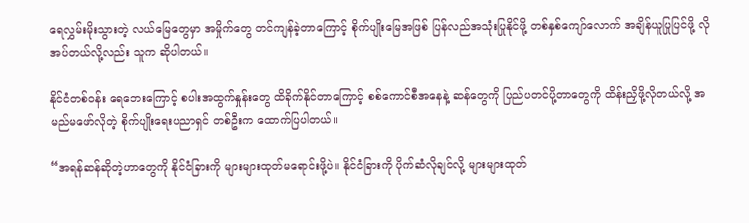ရေလွှမ်းမိုးသွားတဲ့ လယ်မြေတွေမှာ အမှိုက်တွေ တင်ကျန်ခဲ့တာကြောင့် စိုက်ပျိုးမြေအဖြစ် ပြန်လည်အသုံးပြုနိုင်ဖို့ တစ်နှစ်ကျော်လောက် အချိန်ယူပြုပြင်ဖို့ လိုအပ်တယ်လို့လည်း သူက ဆိုပါတယ်။

နိုင်ငံတစ်ဝန်း ရေဘေးကြောင့် စပါးအထွက်နှုန်းတွေ ထိခိုက်နိုင်တာကြောင့် စစ်ကောင်စီအနေနဲ့ ဆန်တွေကို ပြည်ပတင်ပို့တာတွေကို ထိန်းညှိဖို့လိုတယ်လို့ အမည်မဖော်လိုတဲ့ စိုက်ပျိုးရေးပညာရှင် တစ်ဦးက ထောက်ပြပါတယ်။

“အရန်ဆန်ဆိုတဲ့ဟာတွေကို နိုင်ငံခြားကို များများထုတ်မရောင်းဖို့ပဲ။ နိုင်ငံခြားကို ပိုက်ဆံလိုချင်လို့ များများထုတ်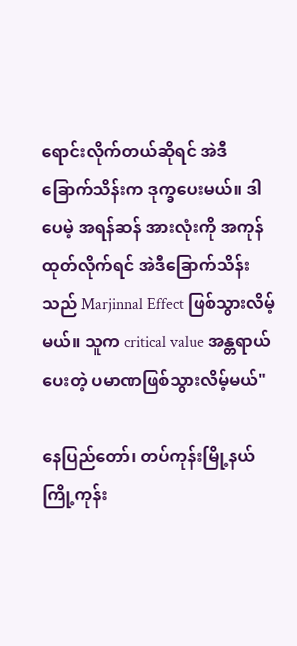ရောင်းလိုက်တယ်ဆိုရင် အဲဒီ ခြောက်သိန်းက ဒုက္ခပေးမယ်။ ဒါပေမဲ့ အရန်ဆန် အားလုံးကို အကုန်ထုတ်လိုက်ရင် အဲဒီခြောက်သိန်းသည် Marjinnal Effect ဖြစ်သွားလိမ့်မယ်။ သူက critical value အန္တရာယ်ပေးတဲ့ ပမာဏဖြစ်သွားလိမ့်မယ်"

နေပြည်တော်၊ တပ်ကုန်းမြို့နယ် ကြို့ကုန်း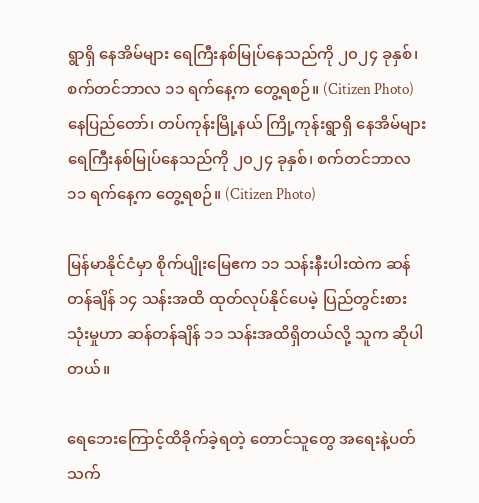ရွာရှိ နေအိမ်များ ရေကြီးနစ်မြုပ်နေသည်ကို ၂၀၂၄ ခုနှစ်၊ စက်တင်ဘာလ ၁၁ ရက်နေ့က တွေ့ရစဉ်။ (Citizen Photo)
နေပြည်တော်၊ တပ်ကုန်းမြို့နယ် ကြို့ကုန်းရွာရှိ နေအိမ်များ ရေကြီးနစ်မြုပ်နေသည်ကို ၂၀၂၄ ခုနှစ်၊ စက်တင်ဘာလ ၁၁ ရက်နေ့က တွေ့ရစဉ်။ (Citizen Photo)

မြန်မာနိုင်ငံမှာ စိုက်ပျိုးမြေဧက ၁၁ သန်းနီးပါးထဲက ဆန်တန်ချိန် ၁၄ သန်းအထိ ထုတ်လုပ်နိုင်ပေမဲ့ ပြည်တွင်းစားသုံးမှုဟာ ဆန်တန်ချိန် ၁၁ သန်းအထိရှိတယ်လို့ သူက ဆိုပါတယ်။

ရေဘေးကြောင့်ထိခိုက်ခဲ့ရတဲ့ တောင်သူတွေ အရေးနဲ့ပတ်သက်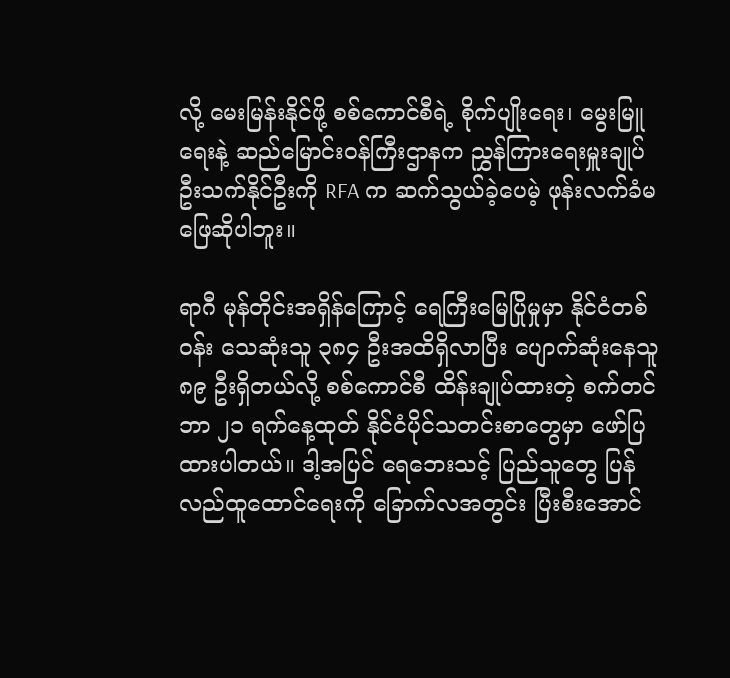လို့ မေးမြန်းနိုင်ဖို့ စစ်ကောင်စီရဲ့ စိုက်ပျိုးရေး၊ မွေးမြူရေးနဲ့ ဆည်မြောင်းဝန်ကြီးဌာနက ညွှန်ကြားရေးမှူးချုပ် ဦးသက်နိုင်ဦးကို RFA က ဆက်သွယ်ခဲ့ပေမဲ့ ဖုန်းလက်ခံမဖြေဆိုပါဘူး။

ရာဂီ မုန်တိုင်းအရှိန်ကြောင့် ရေကြီးမြေပြိုမှုမှာ နိုင်ငံတစ်ဝန်း သေဆုံးသူ ၃၈၄ ဦးအထိရှိလာပြီး ပျောက်ဆုံးနေသူ ၈၉ ဦးရှိတယ်လို့ စစ်ကောင်စီ ထိန်းချုပ်ထားတဲ့ စက်တင်ဘာ ၂၁ ရက်နေ့ထုတ် နိုင်ငံပိုင်သတင်းစာတွေမှာ ဖော်ပြထားပါတယ်။ ဒါ့အပြင် ရေဘေးသင့် ပြည်သူတွေ ပြန်လည်ထူထောင်ရေးကို ခြောက်လအတွင်း ပြီးစီးအောင်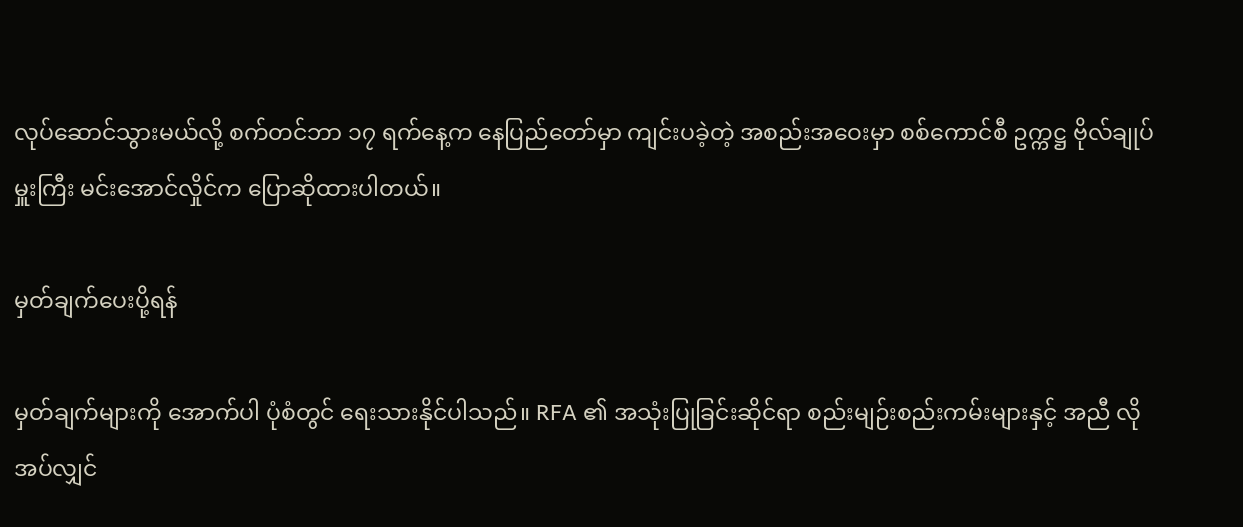လုပ်ဆောင်သွားမယ်လို့ စက်တင်ဘာ ၁၇ ရက်နေ့က နေပြည်တော်မှာ ကျင်းပခဲ့တဲ့ အစည်းအဝေးမှာ စစ်ကောင်စီ ဥက္ကဋ္ဌ ဗိုလ်ချုပ်မှူးကြီး မင်းအောင်လှိုင်က ပြောဆိုထားပါတယ်။

မှတ်ချက်ပေးပို့ရန်

မှတ်ချက်များကို အောက်ပါ ပုံစံတွင် ရေးသားနိုင်ပါသည်။ RFA ၏ အသုံးပြုခြင်းဆိုင်ရာ စည်းမျဉ်းစည်းကမ်းများနှင့် အညီ လိုအပ်လျှင်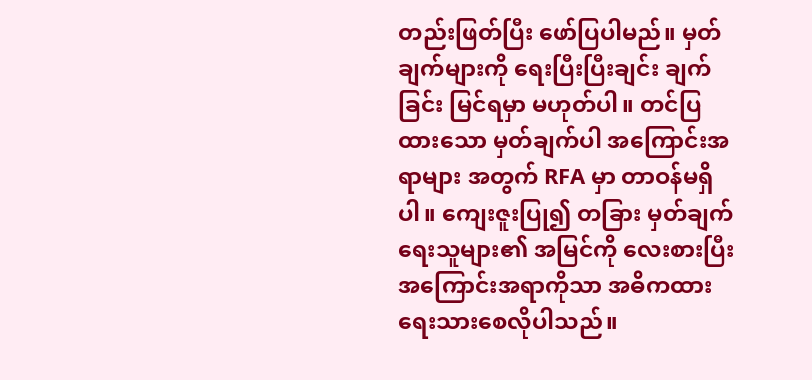တည်းဖြတ်ပြီး ဖော်ပြပါမည်။ မှတ်ချက်များကို ရေးပြီးပြီးချင်း ချက်ခြင်း မြင်ရမှာ မဟုတ်ပါ။ တင်ပြထားသော မှတ်ချက်ပါ အကြောင်းအရာများ အတွက် RFA မှာ တာဝန်မရှိပါ။ ကျေးဇူးပြု၍ တခြား မှတ်ချက်ရေးသူများ၏ အမြင်ကို လေးစားပြီး အကြောင်းအရာကိုသာ အဓိကထား ရေးသားစေလိုပါသည်။